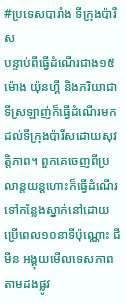#ប្រទេសបារាំង ទីក្រុងប៉ារីស
បន្ទាប់ពីធ្វើដំណើរជាង១៥ម៉ោង យ៉ុនហ្គី និងភរិយាជាទីស្រឡាញ់ក៏ធ្វើដំណើរមកដល់ទីក្រុងប៉ារីសដោយសុវត្តិភាព។ ពួកគេចេញពីប្រលាន្ដយន្ដហោះក៏ធ្វើដំណើរទៅកន្លែងស្នាក់នៅដោយប្រើពេល១០នាទីប៉ុណ្ណោះ ជីមីន អង្គុយមើលទេសភាពតាមដងផ្លូវ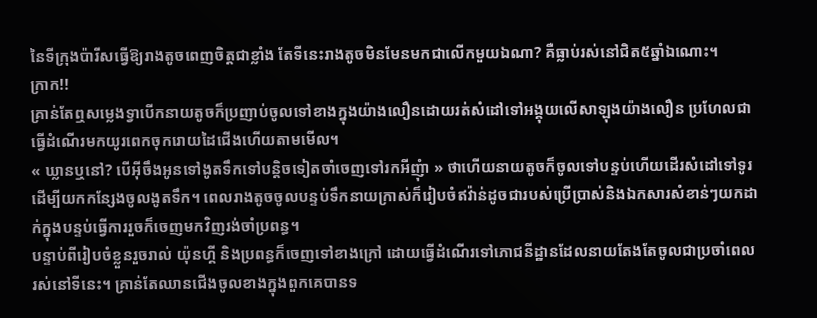នៃទីក្រុងប៉ារីសធ្វើឱ្យរាងតូចពេញចិត្តជាខ្លាំង តែទីនេះរាងតូចមិនមែនមកជាលើកមួយឯណា? គឺធ្លាប់រស់នៅជិត៥ឆ្នាំឯណោះ។
ក្រាក!!
គ្រាន់តែឮសម្លេងទ្វាបើកនាយតូចក៏ប្រញាប់ចូលទៅខាងក្នុងយ៉ាងលឿនដោយរត់សំដៅទៅអង្គុយលើសាឡុងយ៉ាងលឿន ប្រហែលជាធ្វើដំណើរមកយូរពេកចុករោយដៃជើងហើយតាមមើល។
« ឃ្លានឬនៅ? បើអ៊ីចឹងអូនទៅងូតទឹកទៅបន្ដិចទៀតចាំចេញទៅរកអីញុំា » ថាហើយនាយតូចក៏ចូលទៅបន្ទប់ហើយដើរសំដៅទៅទូរដើម្បីយកកន្សែងចូលងូតទឹក។ ពេលរាងតូចចូលបន្ទប់ទឹកនាយក្រាស់ក៏រៀបចំឥវ៉ាន់ដូចជារបស់ប្រើប្រាស់និងឯកសារសំខាន់ៗយកដាក់ក្នុងបន្ទប់ធ្វើការរួចក៏ចេញមកវិញរង់ចាំប្រពន្ធ។
បន្ទាប់ពីរៀបចំខ្លួនរួចរាល់ យ៉ុនហ្គី និងប្រពន្ធក៏ចេញទៅខាងក្រៅ ដោយធ្វើដំណើរទៅភោជនីដ្ឋានដែលនាយតែងតែចូលជាប្រចាំពេលរស់នៅទីនេះ។ គ្រាន់តែឈានជើងចូលខាងក្នុងពួកគេបានទ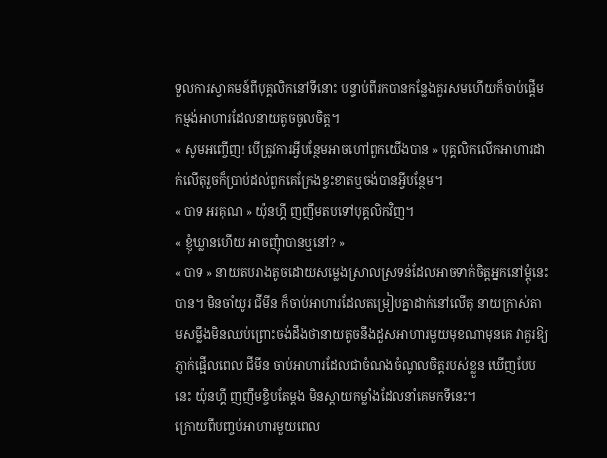ទួលការស្វាគមន៍ពីបុគ្គលិកនៅទីនោះ បន្ទាប់ពីរកបានកន្លែងគួរសមហើយក៏ចាប់ផ្ដើមកម្មង់អាហារដែលនាយតូចចូលចិត្ត។
« សូមអញ្ចើញ! បើត្រូវការអ្វីបន្ថែមអាចហៅពួកយើងបាន » បុគ្គលិកលើកអាហារដាក់លើតុរួចក៏ប្រាប់ដល់ពួកគេក្រែងខ្វះខាតឬចង់បានអ្វីបន្ថែម។
« បាទ អរគុណ » យ៉ុនហ្គី ញញឹមតបទៅបុគ្គលិកវិញ។
« ខ្ញុំឃ្លានហើយ អាចញុំាបានឬនៅ? »
« បាទ » នាយតបរាងតូចដោយសម្លេងស្រាលស្រទន់ដែលអាចទាក់ចិត្តអ្នកនៅម្ដុំនេះបាន។ មិនចាំយូរ ជីមីន ក៏ចាប់អាហារដែលតម្រៀបគ្នាដាក់នៅលើតុ នាយក្រាស់តាមសម្លឹងមិនឈប់ព្រោះចង់ដឹងថានាយតូចនឹងដួសអាហារមួយមុខណាមុនគេ វាគួរឱ្យភ្ញាក់ផ្អើលពេល ជីមីន ចាប់អាហារដែលជាចំណងចំណូលចិត្តរបស់ខ្លួន ឃើញបែបនេះ យ៉ុនហ្គី ញញឹមខ្ចិបតែម្ដង មិនស្ដាយកម្លាំងដែលនាំគេមកទីនេះ។
ក្រោយពីបញ្ចប់អាហារមួយពេល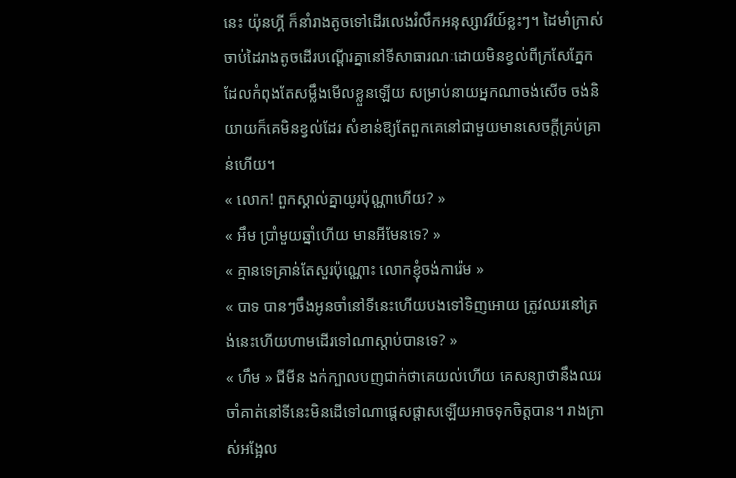នេះ យ៉ុនហ្គី ក៏នាំរាងតូចទៅដើរលេងរំលឹកអនុស្សាវរីយ៍ខ្លះៗ។ ដៃមាំក្រាស់ចាប់ដៃរាងតូចដើរបណ្ដើរគ្នានៅទីសាធារណៈដោយមិនខ្វល់ពីក្រសែភ្នែកដែលកំពុងតែសម្លឹងមើលខ្លួនឡើយ សម្រាប់នាយអ្នកណាចង់សើច ចង់និយាយក៏គេមិនខ្វល់ដែរ សំខាន់ឱ្យតែពួកគេនៅជាមួយមានសេចក្ដីគ្រប់គ្រាន់ហើយ។
« លោក! ពួកស្គាល់គ្នាយូរប៉ុណ្ណាហើយ? »
« អឹម ប្រាំមួយឆ្នាំហើយ មានអីមែនទេ? »
« គ្មានទេគ្រាន់តែសួរប៉ុណ្ណោះ លោកខ្ញុំចង់ការ៉េម »
« បាទ បានៗចឹងអូនចាំនៅទីនេះហើយបងទៅទិញអោយ ត្រូវឈរនៅត្រង់នេះហើយហាមដើរទៅណាស្ដាប់បានទេ? »
« ហឹម » ជីមីន ងក់ក្បាលបញជាក់ថាគេយល់ហើយ គេសន្យាថានឹងឈរចាំគាត់នៅទីនេះមិនដើទៅណាផ្ដេសផ្ដាសឡើយអាចទុកចិត្តបាន។ រាងក្រាស់អង្អែល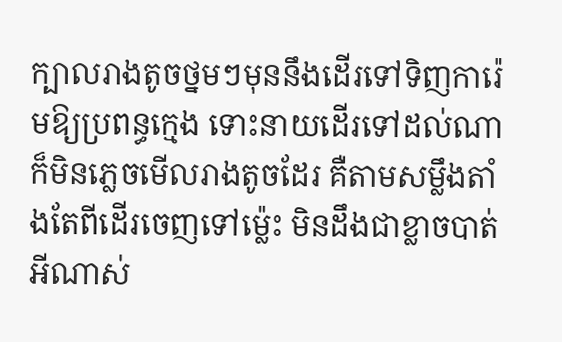ក្បាលរាងតូចថ្នមៗមុននឹងដើរទៅទិញការ៉េមឱ្យប្រពន្ធក្មេង ទោះនាយដើរទៅដល់ណាក៏មិនភ្លេចមើលរាងតូចដែរ គឺតាមសម្លឹងតាំងតែពីដើរចេញទៅម្ល៉េះ មិនដឹងជាខ្លាចបាត់អីណាស់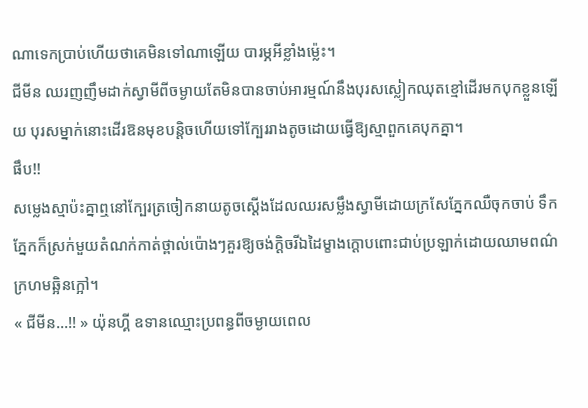ណាទេកប្រាប់ហើយថាគេមិនទៅណាឡើយ បារម្ភអីខ្លាំងម្ល៉េះ។
ជីមីន ឈរញញឹមដាក់ស្វាមីពីចម្ងាយតែមិនបានចាប់អារម្មណ៍នឹងបុរសស្លៀកឈុតខ្មៅដើរមកបុកខ្លួនឡើយ បុរសម្នាក់នោះដើរឱនមុខបន្ដិចហើយទៅក្បែររាងតូចដោយធ្វើឱ្យស្មាពួកគេបុកគ្នា។
ផឹប!!
សម្លេងស្មាប៉ះគ្នាឮនៅក្បែរត្រចៀកនាយតូចស្ដើងដែលឈរសម្លឹងស្វាមីដោយក្រសែភ្នែកឈឺចុកចាប់ ទឹកភ្នែកក៏ស្រក់មួយតំណក់កាត់ថ្ពាល់ប៉ោងៗគួរឱ្យចង់ក្ដិចរីឯដៃម្ខាងក្ដោបពោះជាប់ប្រឡាក់ដោយឈាមពណ៌ក្រហមឆ្អិនក្អៅ។
« ជីមីន...!! » យ៉ុនហ្គី ឧទានឈ្មោះប្រពន្ធពីចម្ងាយពេល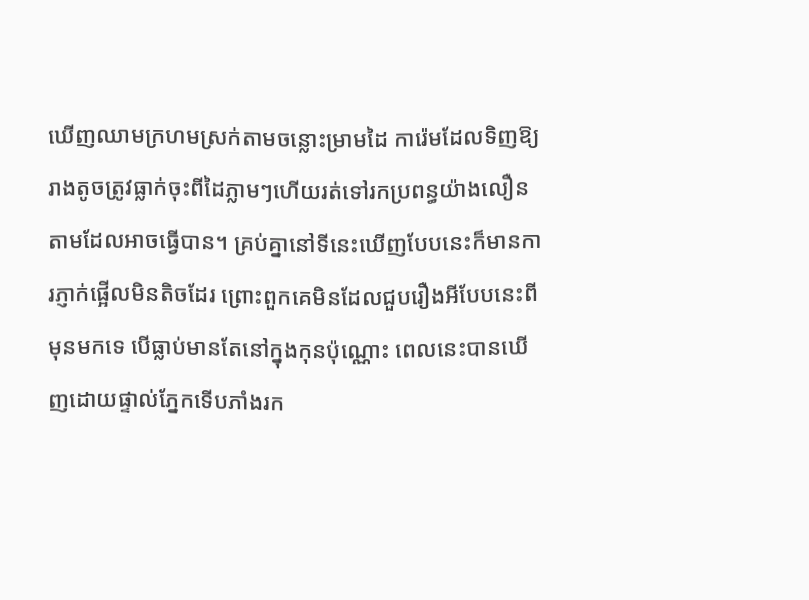ឃើញឈាមក្រហមស្រក់តាមចន្លោះម្រាមដៃ ការ៉េមដែលទិញឱ្យរាងតូចត្រូវធ្លាក់ចុះពីដៃភ្លាមៗហើយរត់ទៅរកប្រពន្ធយ៉ាងលឿនតាមដែលអាចធ្វើបាន។ គ្រប់គ្នានៅទីនេះឃើញបែបនេះក៏មានការភ្ញាក់ផ្អើលមិនតិចដែរ ព្រោះពួកគេមិនដែលជួបរឿងអីបែបនេះពីមុនមកទេ បើធ្លាប់មានតែនៅក្នុងកុនប៉ុណ្ណោះ ពេលនេះបានឃើញដោយផ្ទាល់ភ្នែកទើបភាំងរក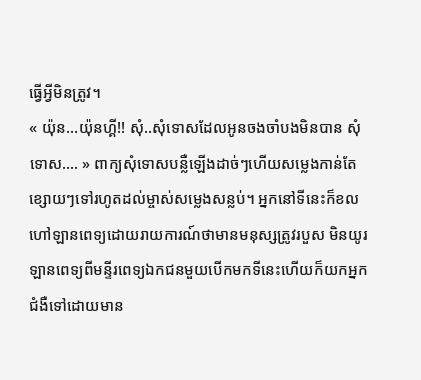ធ្វើអ្វីមិនត្រូវ។
« យ៉ុន...យ៉ុនហ្គី!! សុំ..សុំទោសដែលអូនចងចាំបងមិនបាន សុំទោស.... » ពាក្យសុំទោសបន្លឺឡើងដាច់ៗហើយសម្លេងកាន់តែខ្សោយៗទៅរហូតដល់ម្ចាស់សម្លេងសន្លប់។ អ្នកនៅទីនេះក៏ខលហៅឡានពេទ្យដោយរាយការណ៍ថាមានមនុស្សត្រូវរបួស មិនយូរឡានពេទ្យពីមន្ទីរពេទ្យឯកជនមួយបើកមកទីនេះហើយក៏យកអ្នកជំងឺទៅដោយមាន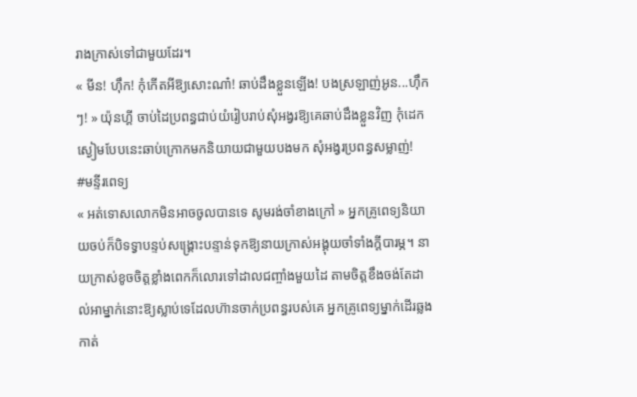រាងក្រាស់ទៅជាមួយដែរ។
« មីន! ហ៊ឹក! កុំកើតអីឱ្យសោះណា៎! ឆាប់ដឹងខ្លួនឡើង! បងស្រឡាញ់អូន...ហ៊ឹកៗ! » យ៉ុនហ្គី ចាប់ដៃប្រពន្ធជាប់យំរៀបរាប់សុំអង្វរឱ្យគេឆាប់ដឹងខ្លួនវិញ កុំដេកស្ងៀមបែបនេះឆាប់ក្រោកមកនិយាយជាមួយបងមក សុំអង្វរប្រពន្ធសម្លាញ់!
#មន្ទីរពេទ្យ
« អត់ទោសលោកមិនអាចចូលបានទេ សូមរង់ចាំខាងក្រៅ » អ្នកគ្រូពេទ្យនិយាយចប់ក៏បិទទ្វាបន្ទប់សង្រ្គោះបន្ទាន់ទុកឱ្យនាយក្រាស់អង្គុយចាំទាំងក្ដីបារម្ភ។ នាយក្រាស់ខូចចិត្តខ្លាំងពេកក៏លោរទៅដាលជញ្ចាំងមួយដៃ តាមចិត្តខឹងចង់តែដាល់អាម្នាក់នោះឱ្យស្លាប់ទេដែលហ៊ានចាក់ប្រពន្ធរបស់គេ អ្នកគ្រូពេទ្យម្នាក់ដើរឆ្លងកាត់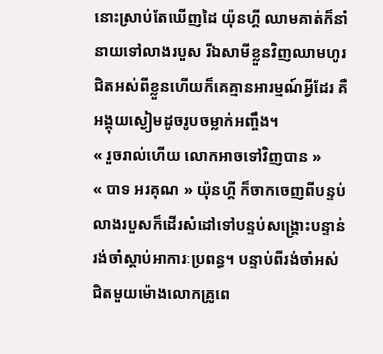នោះស្រាប់តែឃើញដៃ យ៉ុនហ្គី ឈាមគាត់ក៏នាំនាយទៅលាងរបួស រីឯសាមីខ្លួនវិញឈាមហូរជិតអស់ពីខ្លួនហើយក៏គេគ្មានអារម្មណ៍អ្វីដែរ គឺអង្គុយស្ងៀមដូចរូបចម្លាក់អញ្ចឹង។
« រួចរាល់ហើយ លោកអាចទៅវិញបាន »
« បាទ អរគុណ » យ៉ុនហ្គី ក៏ចាកចេញពីបន្ទប់លាងរបួសក៏ដើរសំដៅទៅបន្ទប់សង្រ្គោះបន្ទាន់រង់ចាំស្ដាប់អាការៈប្រពន្ធ។ បន្ទាប់ពីរង់ចាំអស់ជិតមួយម៉ោងលោកគ្រូពេ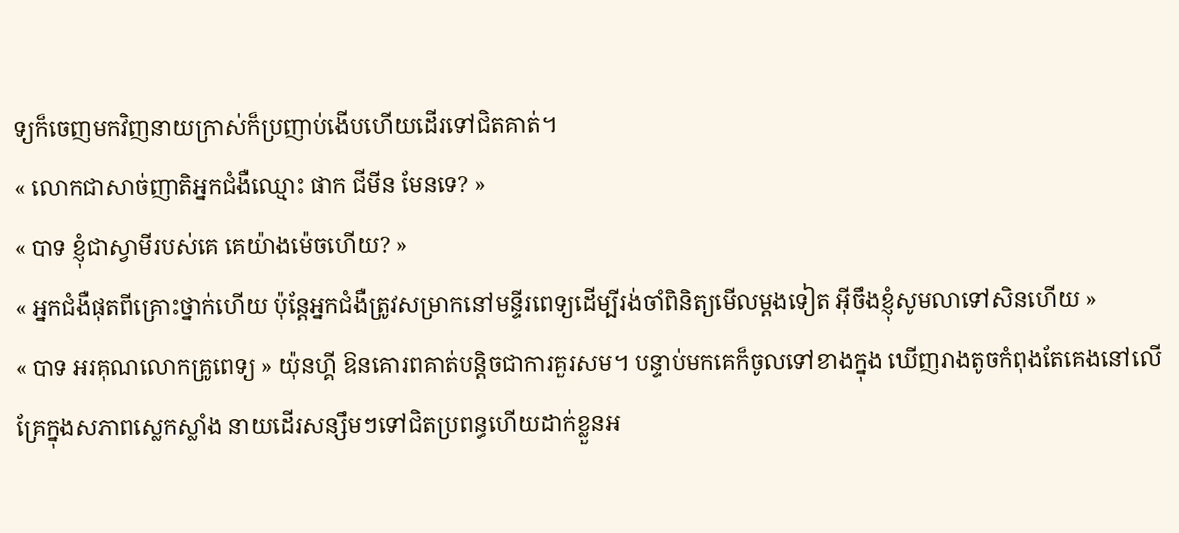ទ្យក៏ចេញមកវិញនាយក្រាស់ក៏ប្រញាប់ងើបហើយដើរទៅជិតគាត់។
« លោកជាសាច់ញាតិអ្នកជំងឺឈ្មោះ ផាក ជីមីន មែនទេ? »
« បាទ ខ្ញុំជាស្វាមីរបស់គេ គេយ៉ាងម៉េចហើយ? »
« អ្នកជំងឺផុតពីគ្រោះថ្នាក់ហើយ ប៉ុន្ដែអ្នកជំងឺត្រូវសម្រាកនៅមន្ទីរពេទ្យដើម្បីរង់ចាំពិនិត្យមើលម្ដងទៀត អ៊ីចឹងខ្ញុំសូមលាទៅសិនហើយ »
« បាទ អរគុណលោកគ្រូពេទ្យ » យ៉ុនហ្គី ឱនគោរពគាត់បន្ដិចជាការគួរសម។ បន្ទាប់មកគេក៏ចូលទៅខាងក្នុង ឃើញរាងតូចកំពុងតែគេងនៅលើគ្រែក្នុងសភាពស្លេកស្លាំង នាយដើរសន្សឹមៗទៅជិតប្រពន្ធហើយដាក់ខ្លួនអ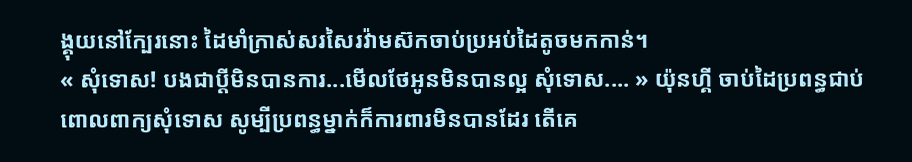ង្គុយនៅក្បែរនោះ ដៃមាំក្រាស់សរសៃរវ៉ាមស៊កចាប់ប្រអប់ដៃតូចមកកាន់។
« សុំទោស! បងជាប្ដីមិនបានការ...មើលថែអូនមិនបានល្អ សុំទោស.... » យ៉ុនហ្គី ចាប់ដៃប្រពន្ធជាប់ពោលពាក្យសុំទោស សូម្បីប្រពន្ធម្នាក់ក៏ការពារមិនបានដែរ តើគេ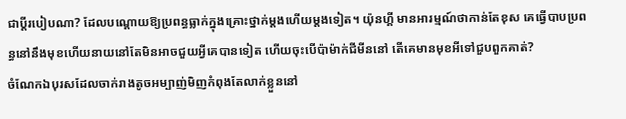ជាប្ដីរបៀបណា? ដែលបណ្ដោយឱ្យប្រពន្ធធ្លាក់ក្នុងគ្រោះថ្នាក់ម្ដងហើយម្ដងទៀត។ យ៉ុនហ្គី មានអារម្មណ៍ថាកាន់តែខុស គេធ្វើបាបប្រពន្ធនៅនឹងមុខហើយនាយនៅតែមិនអាចជួយអ្វីគេបានទៀត ហើយចុះបើប៉ាម៉ាក់ជីមីននៅ តើគេមានមុខអីទៅជួបពួកគាត់?
ចំណែកឯបុរសដែលចាក់រាងតូចអម្បាញ់មិញកំពុងតែលាក់ខ្លួននៅ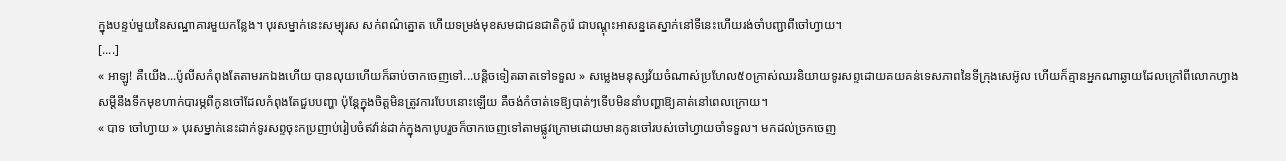ក្នុងបន្ទប់មួយនៃសណ្ឋាគារមួយកន្លែង។ បុរសម្នាក់នេះសម្បុរស សក់ពណ៌ត្នោត ហើយទម្រង់មុខសមជាជនជាតិកូរ៉េ ជាបណ្ដុះអាសន្នគេស្នាក់នៅទីនេះហើយរង់ចាំបញ្ជាពីចៅហ្វាយ។
[....]
« អាឡូ! គឺយើង...ប៉ូលីសកំពុងតែតាមរកឯងហើយ បានលុយហើយក៏ឆាប់ចាកចេញទៅ...បន្ដិចទៀតឆាតទៅទទួល » សម្លេងមនុស្សវ័យចំណាស់ប្រហែល៥០ក្រាស់ឈរនិយាយទូរសព្ទដោយគយគន់ទេសភាពនៃទីក្រុងសេអ៊ូល ហើយក៏គ្មានអ្នកណាឆ្ងាយដែលក្រៅពីលោកហ្វាង សម្ដីនឹងទឹកមុខហាក់បារម្ភពីកូនចៅដែលកំពុងតែជួបបញ្ហា ប៉ុន្ដែក្នុងចិត្តមិនត្រូវការបែបនោះឡើយ គឺចង់កំចាត់ទេឱ្យបាត់ៗទើបមិននាំបញ្ហាឱ្យគាត់នៅពេលក្រោយ។
« បាទ ចៅហ្វាយ » បុរសម្នាក់នេះដាក់ទូរសព្ទចុះកប្រញាប់រៀបចំឥវ៉ាន់ដាក់ក្នុងកាបូបរួចក៏ចាកចេញទៅតាមផ្លូវក្រោមដោយមានកូនចៅរបស់ចៅហ្វាយចាំទទួល។ មកដល់ច្រកចេញ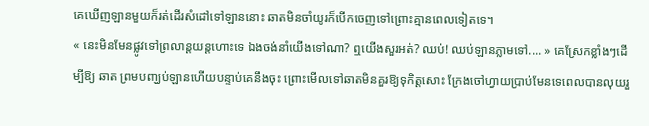គេឃើញឡានមួយក៏រត់ដើរសំដៅទៅឡាននោះ ឆាតមិនចាំយូរក៏បើកចេញទៅព្រោះគ្មានពេលទៀតទេ។
« នេះមិនមែនផ្លូវទៅព្រលាន្ដយន្ដហោះទេ ឯងចង់នាំយើងទៅណា? ឮយើងសួរអត់? ឈប់! ឈប់ឡានភ្លាមទៅ.... » គេស្រែកខ្លាំងៗដើម្បីឱ្យ ឆាត ព្រមបញ្ឃប់ឡានហើយបន្ទាប់គេនឹងចុះ ព្រោះមើលទៅឆាតមិនគួរឱ្យទុកិត្តសោះ ក្រែងចៅហ្វាយប្រាប់មែនទេពេលបានលុយរួ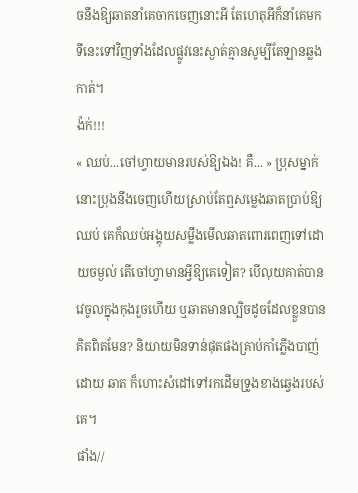ចនឹងឱ្យឆាតនាំគេចាកចេញនោះអី តែហេតុអីក៏នាំគេមកទីនេះទៅវិញទាំងដែលផ្លូវនេះស្ងាត់គ្មានសូម្បីតែឡានឆ្លងកាត់។
ង៉ក់!!!
« ឈប់...ចៅហ្វាយមានរបស់ឱ្យឯង! គឺ... » ប្រុសម្នាក់នោះប្រុងនឹងចេញហើយស្រាប់តែឮសម្លេងឆាតប្រាប់ឱ្យឈប់ គេក៏ឈប់អង្គុយសម្លឹងមើលឆាតពោរពេញទៅដោយចម្ងល់ តើចៅហ្វាមានអ្វីឱ្យគេទៀត? បើលុយគាត់បានវេចូលក្នុងកុងរួចហើយ ឬឆាតមានល្បិចដូចដែលខ្លួនបានគិតពិតមែន? និយាយមិនទាន់ផុតផងគ្រាប់កាំភ្លើងបាញ់ដោយ ឆាត ក៏ហោះសំដៅទៅរកដើមទ្រូងខាងឆ្វេងរបស់គេ។
ផាំង//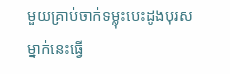មួយគ្រាប់ចាក់ទម្លុះបេះដូងបុរសម្នាក់នេះធ្វើ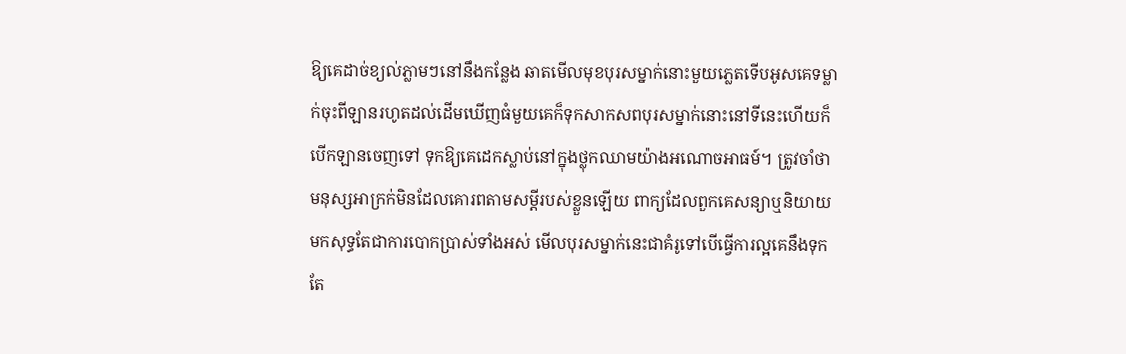ឱ្យគេដាច់ខ្យល់ភ្លាមៗនៅនឹងកន្លែង ឆាតមើលមុខបុរសម្នាក់នោះមួយភ្លេតទើបអូសគេទម្លាក់ចុះពីឡានរហូតដល់ដើមឃើញធំមួយគេក៏ទុកសាកសពបុរសម្នាក់នោះនៅទីនេះហើយក៏បើកឡានចេញទៅ ទុកឱ្យគេដេកស្លាប់នៅក្នុងថ្លុកឈាមយ៉ាងអណោចអាធម៍។ ត្រូវចាំថាមនុស្សអាក្រក់មិនដែលគោរពតាមសម្ដីរបស់ខ្លួនឡើយ ពាក្យដែលពួកគេសន្យាឬនិយាយមកសុទ្ធតែជាការបោកប្រាស់ទាំងអស់ មើលបុរសម្នាក់នេះជាគំរូទៅបើធ្វើការល្អគេនឹងទុកតែ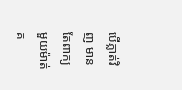បើភ្លាត់វិញ មានតែពាក្យមួយម៉ាត់គ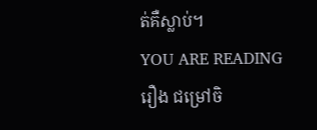ត់គឺស្លាប់។
YOU ARE READING
រឿង ជម្រៅចិ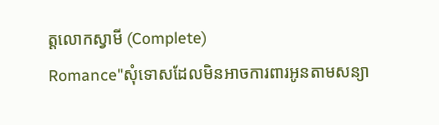ត្តលោកស្វាមី (Complete)
Romance"សុំទោសដែលមិនអាចការពារអូនតាមសន្យា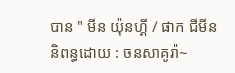បាន " មីន យ៉ុនហ្គី / ផាក ជីមីន និពន្ធដោយ : ចនសាគូរ៉ា~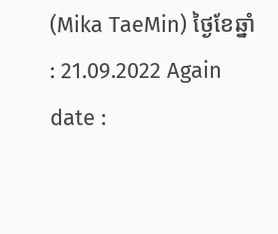(Mika TaeMin) ថ្ងៃខែឆ្នាំ : 21.09.2022 Again date :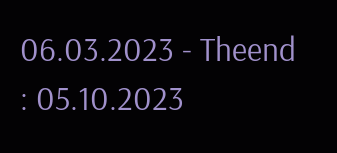06.03.2023 - Theend : 05.10.2023